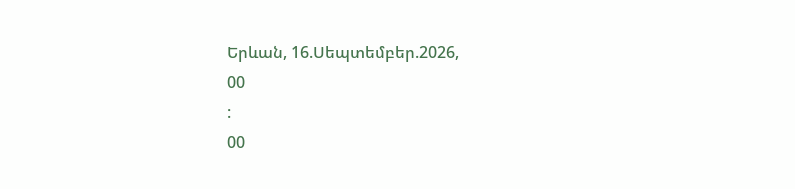Երևան, 16.Սեպտեմբեր.2026,
00
:
00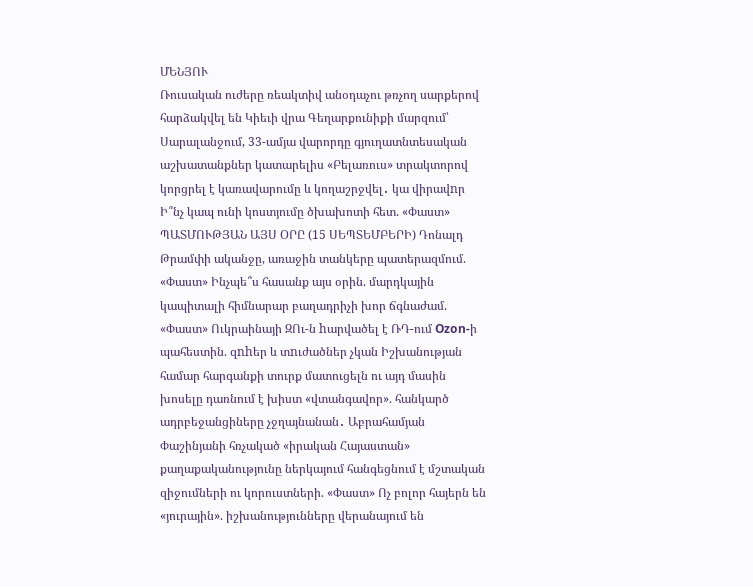ՄԵՆՅՈՒ
Ռուսական ուժերը ռեակտիվ անօդաչու թռչող սարքերով հարձակվել են Կիեւի վրա Գեղարքունիքի մարզում՝ Սարալանջում, 33-ամյա վարորդը գյուղատնտեսական աշխատանքներ կատարելիս «Բելառուս» տրակտորով կորցրել է կառավարումը և կողաշրջվել․ կա վիրավnր Ի՞նչ կապ ունի կոստյումը ծխախոտի հետ. «Փաստ» ՊԱՏՄՈՒԹՅԱՆ ԱՅՍ ՕՐԸ (15 ՍԵՊՏԵՄԲԵՐԻ) Դոնալդ Թրամփի ականջը, առաջին տանկերը պատերազմում. «Փաստ» Ինչպե՞ս հասանք այս օրին. մարդկային կապիտալի հիմնարար բաղադրիչի խոր ճգնաժամ. «Փաստ» Ուկրաինայի ԶՈւ-ն hարվածել է ՌԴ-ում Ozon-ի պահեստին. զnhեր և տnւժածներ չկան Իշխանության համար հարգանքի տուրք մատուցելն ու այդ մասին խոսելը դառնում է խիստ «վտանգավոր». հանկարծ ադրբեջանցիները չջղայնանան․ Աբրահամյան Փաշինյանի հռչակած «իրական Հայաստան» քաղաքականությունը ներկայում հանգեցնում է մշտական զիջումների ու կորուստների. «Փաստ» Ոչ բոլոր հայերն են «յուրային». իշխանությունները վերանայում են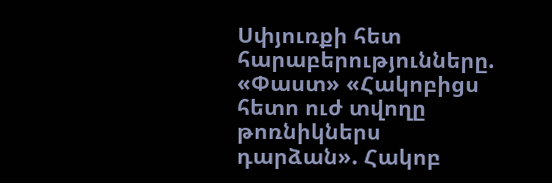Սփյուռքի հետ հարաբերությունները. «Փաստ» «Հակոբիցս հետո ուժ տվողը թոռնիկներս դարձան». Հակոբ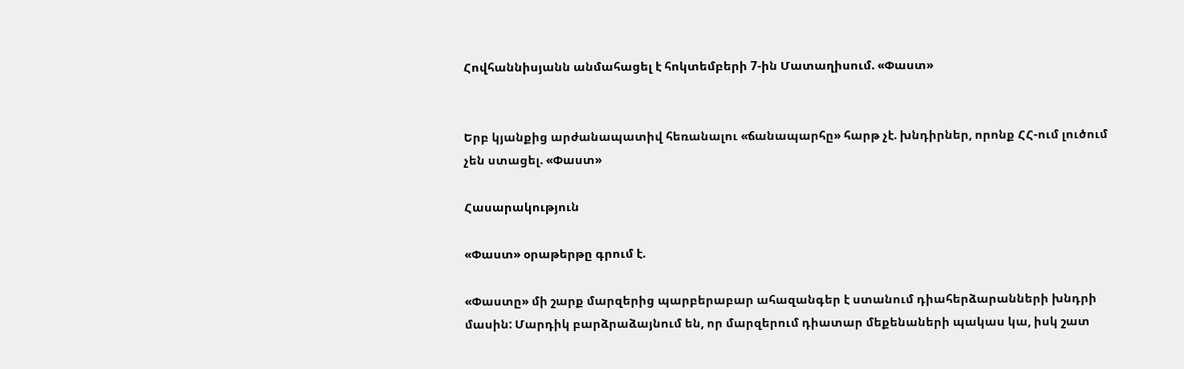Հովհաննիսյանն անմահացել է հոկտեմբերի 7-ին Մատաղիսում. «Փաստ»


Երբ կյանքից արժանապատիվ հեռանալու «ճանապարհը» հարթ չէ. խնդիրներ, որոնք ՀՀ-ում լուծում չեն ստացել. «Փաստ»

Հասարակություն

«Փաստ» օրաթերթը գրում է.

«Փաստը» մի շարք մարզերից պարբերաբար ահազանգեր է ստանում դիահերձարանների խնդրի մասին: Մարդիկ բարձրաձայնում են, որ մարզերում դիատար մեքենաների պակաս կա, իսկ շատ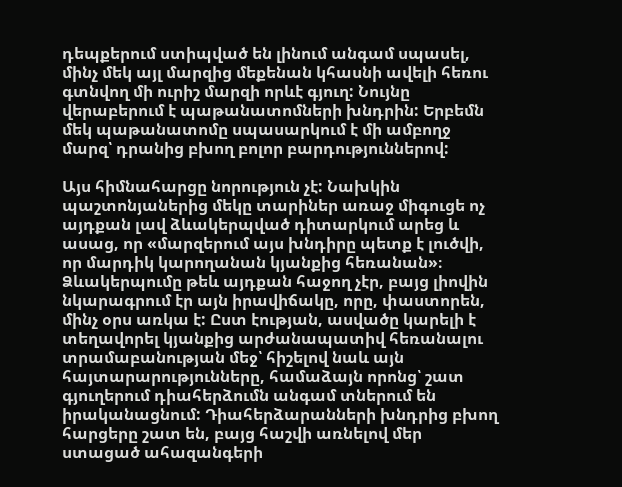դեպքերում ստիպված են լինում անգամ սպասել, մինչ մեկ այլ մարզից մեքենան կհասնի ավելի հեռու գտնվող մի ուրիշ մարզի որևէ գյուղ: Նույնը վերաբերում է պաթանատոմների խնդրին: Երբեմն մեկ պաթանատոմը սպասարկում է մի ամբողջ մարզ՝ դրանից բխող բոլոր բարդություններով:

Այս հիմնահարցը նորություն չէ: Նախկին պաշտոնյաներից մեկը տարիներ առաջ միգուցե ոչ այդքան լավ ձևակերպված դիտարկում արեց և ասաց, որ «մարզերում այս խնդիրը պետք է լուծվի, որ մարդիկ կարողանան կյանքից հեռանան»։ Ձևակերպումը թեև այդքան հաջող չէր, բայց լիովին նկարագրում էր այն իրավիճակը, որը, փաստորեն, մինչ օրս առկա է: Ըստ էության, ասվածը կարելի է տեղավորել կյանքից արժանապատիվ հեռանալու տրամաբանության մեջ՝ հիշելով նաև այն հայտարարությունները, համաձայն որոնց՝ շատ գյուղերում դիահերձումն անգամ տներում են իրականացնում: Դիահերձարանների խնդրից բխող հարցերը շատ են, բայց հաշվի առնելով մեր ստացած ահազանգերի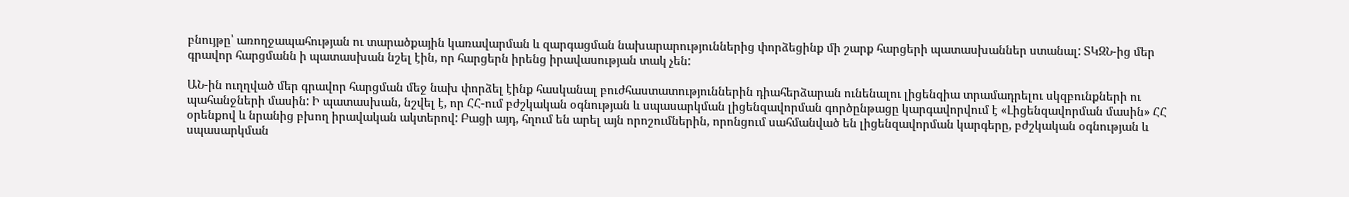բնույթը՝ առողջապահության ու տարածքային կառավարման և զարգացման նախարարություններից փորձեցինք մի շարք հարցերի պատասխաններ ստանալ: ՏԿԶՆ-ից մեր գրավոր հարցմանն ի պատասխան նշել էին, որ հարցերն իրենց իրավասության տակ չեն:

ԱՆ-ին ուղղված մեր գրավոր հարցման մեջ նախ փորձել էինք հասկանալ բուժհաստատություններին դիահերձարան ունենալու լիցենզիա տրամադրելու սկզբունքների ու պահանջների մասին: Ի պատասխան, նշվել է, որ ՀՀ-ում բժշկական օգնության և սպասարկման լիցենզավորման գործընթացը կարգավորվում է «Լիցենզավորման մասին» ՀՀ օրենքով և նրանից բխող իրավական ակտերով: Բացի այդ, հղում են արել այն որոշումներին, որոնցում սահմանված են լիցենզավորման կարգերը, բժշկական օգնության և սպասարկման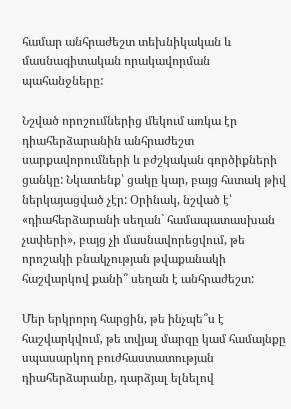համար անհրաժեշտ տեխնիկական և մասնագիտական որակավորման պահանջները:

Նշված որոշումներից մեկում առկա էր դիահերձարանին անհրաժեշտ սարքավորումների և բժշկական գործիքների ցանկը: Նկատենք՝ ցակը կար, բայց հստակ թիվ ներկայացված չէր: Օրինակ, նշված է՝ «դիահերձարանի սեղան` համապատասխան չափերի», բայց չի մասնավորեցվում, թե որոշակի բնակչության թվաքանակի հաշվարկով քանի՞ սեղան է անհրաժեշտ:

Մեր երկրորդ հարցին, թե ինչպե՞ս է հաշվարկվում, թե տվյալ մարզը կամ համայնքը սպասարկող բուժհաստատության դիահերձարանը, դարձյալ ելնելով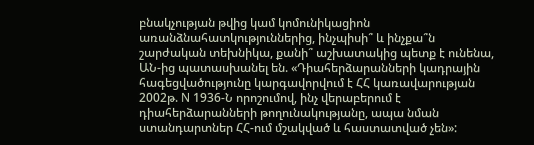բնակչության թվից կամ կոմունիկացիոն առանձնահատկություններից, ինչպիսի՞ և ինչքա՞ն շարժական տեխնիկա, քանի՞ աշխատակից պետք է ունենա, ԱՆ-ից պատասխանել են. «Դիահերձարանների կադրային հագեցվածությունը կարգավորվում է ՀՀ կառավարության 2002թ. N 1936-Ն որոշումով, ինչ վերաբերում է դիահերձարանների թողունակությանը, ապա նման ստանդարտներ ՀՀ-ում մշակված և հաստատված չեն»: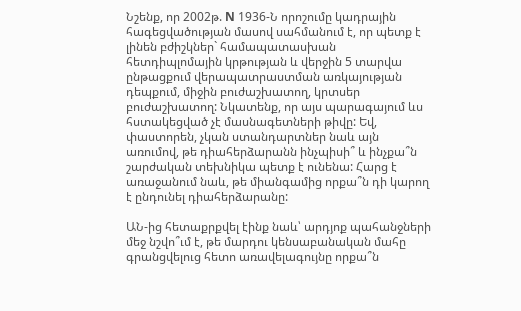Նշենք, որ 2002թ. N 1936-Ն որոշումը կադրային հագեցվածության մասով սահմանում է, որ պետք է լինեն բժիշկներ` համապատասխան հետդիպլոմային կրթության և վերջին 5 տարվա ընթացքում վերապատրաստման առկայության դեպքում, միջին բուժաշխատող, կրտսեր բուժաշխատող: Նկատենք, որ այս պարագայում ևս հստակեցված չէ մասնագետների թիվը: Եվ, փաստորեն, չկան ստանդարտներ նաև այն առումով, թե դիահերձարանն ինչպիսի՞ և ինչքա՞ն շարժական տեխնիկա պետք է ունենա: Հարց է առաջանում նաև, թե միանգամից որքա՞ն դի կարող է ընդունել դիահերձարանը:

ԱՆ-ից հետաքրքվել էինք նաև՝ արդյոք պահանջների մեջ նշվո՞ւմ է, թե մարդու կենսաբանական մահը գրանցվելուց հետո առավելագույնը որքա՞ն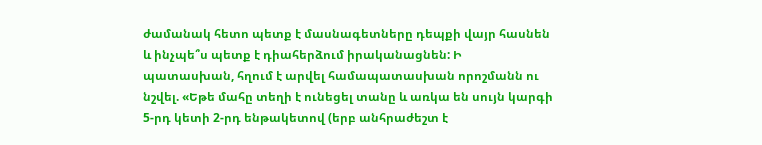ժամանակ հետո պետք է մասնագետները դեպքի վայր հասնեն և ինչպե՞ս պետք է դիահերձում իրականացնեն: Ի պատասխան, հղում է արվել համապատասխան որոշմանն ու նշվել. «Եթե մահը տեղի է ունեցել տանը և առկա են սույն կարգի 5-րդ կետի 2-րդ ենթակետով (երբ անհրաժեշտ է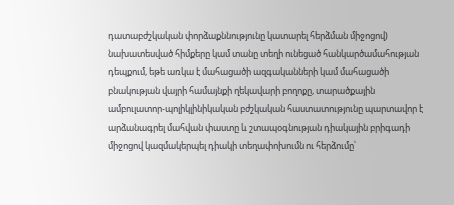դատաբժշկական փորձաքննությունը կատարել հերձման միջոցով) նախատեսված հիմքերը կամ տանը տեղի ունեցած հանկարծամահության դեպքում, եթե առկա է մահացածի ազգականների կամ մահացածի բնակության վայրի համայնքի ղեկավարի բողոքը, տարածքային ամբուլատոր-պոլիկլինիկական բժշկական հաստատությունը պարտավոր է արձանագրել մահվան փաստը և շտապօգնության դիակային բրիգադի միջոցով կազմակերպել դիակի տեղափոխումն ու հերձումը՝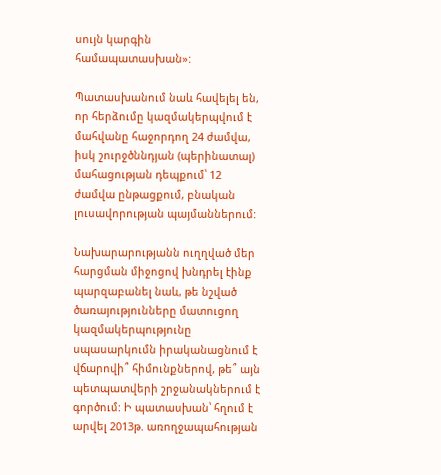սույն կարգին համապատասխան»:

Պատասխանում նաև հավելել են, որ հերձումը կազմակերպվում է մահվանը հաջորդող 24 ժամվա, իսկ շուրջծննդյան (պերինատալ) մահացության դեպքում՝ 12 ժամվա ընթացքում, բնական լուսավորության պայմաններում:

Նախարարությանն ուղղված մեր հարցման միջոցով խնդրել էինք պարզաբանել նաև, թե նշված ծառայությունները մատուցող կազմակերպությունը սպասարկումն իրականացնում է վճարովի՞ հիմունքներով, թե՞ այն պետպատվերի շրջանակներում է գործում: Ի պատասխան՝ հղում է արվել 2013թ. առողջապահության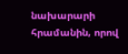նախարարի հրամանին, որով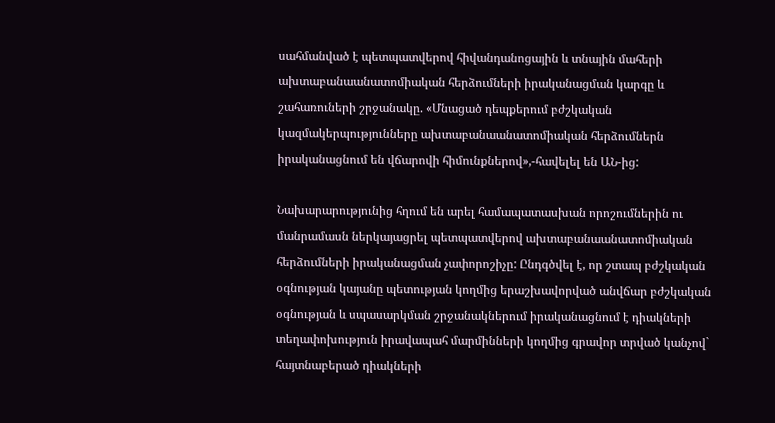սահմանված է պետպատվերով հիվանդանոցային և տնային մահերի ախտաբանաանատոմիական հերձումների իրականացման կարգը և շահառուների շրջանակը. «Մնացած դեպքերում բժշկական կազմակերպությունները ախտաբանաանատոմիական հերձումներն իրականացնում են վճարովի հիմունքներով»,-հավելել են ԱՆ-ից:

Նախարարությունից հղում են արել համապատասխան որոշումներին ու մանրամասն ներկայացրել պետպատվերով ախտաբանաանատոմիական հերձումների իրականացման չափորոշիչը: Ընդգծվել է, որ շտապ բժշկական օգնության կայանը պետության կողմից երաշխավորված անվճար բժշկական օգնության և սպասարկման շրջանակներում իրականացնում է դիակների տեղափոխություն իրավապահ մարմինների կողմից գրավոր տրված կանչով` հայտնաբերած դիակների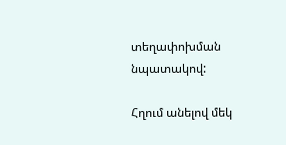տեղափոխման նպատակով:

Հղում անելով մեկ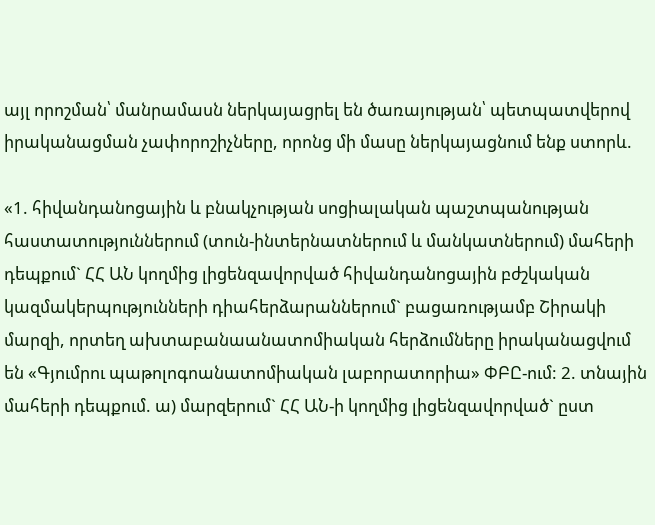այլ որոշման՝ մանրամասն ներկայացրել են ծառայության՝ պետպատվերով իրականացման չափորոշիչները, որոնց մի մասը ներկայացնում ենք ստորև.

«1. հիվանդանոցային և բնակչության սոցիալական պաշտպանության հաստատություններում (տուն-ինտերնատներում և մանկատներում) մահերի դեպքում` ՀՀ ԱՆ կողմից լիցենզավորված հիվանդանոցային բժշկական կազմակերպությունների դիահերձարաններում` բացառությամբ Շիրակի մարզի, որտեղ ախտաբանաանատոմիական հերձումները իրականացվում են «Գյումրու պաթոլոգոանատոմիական լաբորատորիա» ՓԲԸ-ում: 2. տնային մահերի դեպքում. ա) մարզերում` ՀՀ ԱՆ-ի կողմից լիցենզավորված` ըստ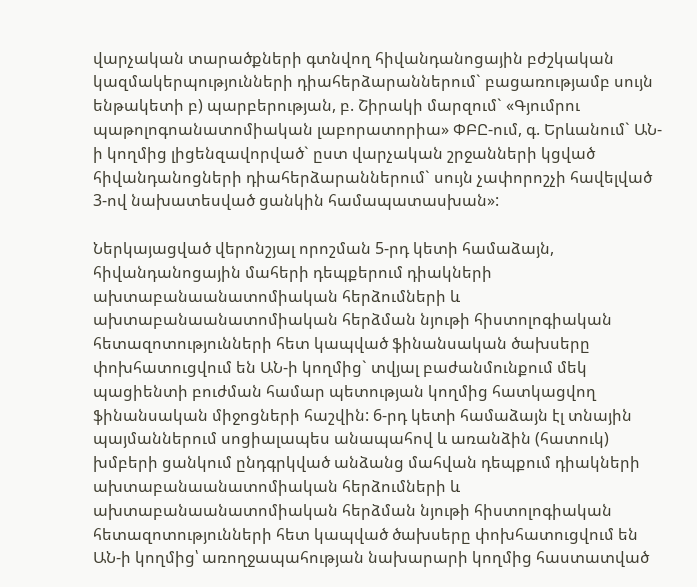վարչական տարածքների գտնվող հիվանդանոցային բժշկական կազմակերպությունների դիահերձարաններում` բացառությամբ սույն ենթակետի բ) պարբերության, բ. Շիրակի մարզում` «Գյումրու պաթոլոգոանատոմիական լաբորատորիա» ՓԲԸ-ում, գ. Երևանում` ԱՆ-ի կողմից լիցենզավորված` ըստ վարչական շրջանների կցված հիվանդանոցների դիահերձարաններում` սույն չափորոշչի հավելված 3-ով նախատեսված ցանկին համապատասխան»:

Ներկայացված վերոնշյալ որոշման 5-րդ կետի համաձայն, հիվանդանոցային մահերի դեպքերում դիակների ախտաբանաանատոմիական հերձումների և ախտաբանաանատոմիական հերձման նյութի հիստոլոգիական հետազոտությունների հետ կապված ֆինանսական ծախսերը փոխհատուցվում են ԱՆ-ի կողմից` տվյալ բաժանմունքում մեկ պացիենտի բուժման համար պետության կողմից հատկացվող ֆինանսական միջոցների հաշվին: 6-րդ կետի համաձայն էլ տնային պայմաններում սոցիալապես անապահով և առանձին (հատուկ) խմբերի ցանկում ընդգրկված անձանց մահվան դեպքում դիակների ախտաբանաանատոմիական հերձումների և ախտաբանաանատոմիական հերձման նյութի հիստոլոգիական հետազոտությունների հետ կապված ծախսերը փոխհատուցվում են ԱՆ-ի կողմից՝ առողջապահության նախարարի կողմից հաստատված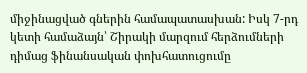միջինացված գներին համապատասխան: Իսկ 7-րդ կետի համաձայն՝ Շիրակի մարզում հերձումների դիմաց ֆինանսական փոխհատուցումը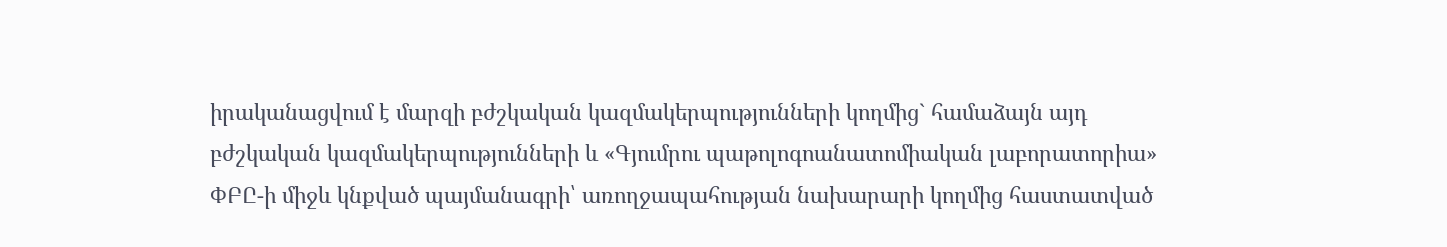իրականացվում է մարզի բժշկական կազմակերպությունների կողմից` համաձայն այդ բժշկական կազմակերպությունների և «Գյումրու պաթոլոգոանատոմիական լաբորատորիա» ՓԲԸ-ի միջև կնքված պայմանագրի՝ առողջապահության նախարարի կողմից հաստատված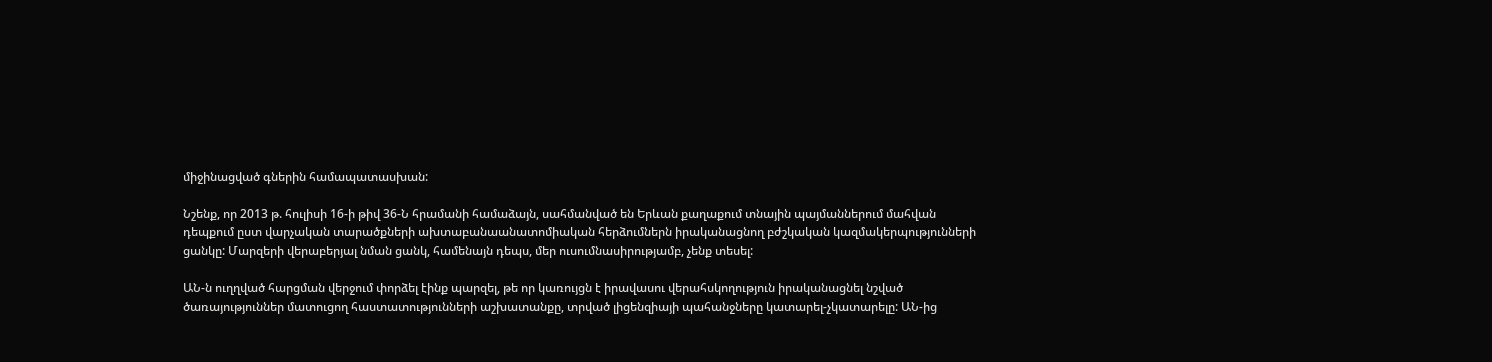միջինացված գներին համապատասխան:

Նշենք, որ 2013 թ. հուլիսի 16-ի թիվ 36-Ն հրամանի համաձայն, սահմանված են Երևան քաղաքում տնային պայմաններում մահվան դեպքում ըստ վարչական տարածքների ախտաբանաանատոմիական հերձումներն իրականացնող բժշկական կազմակերպությունների ցանկը: Մարզերի վերաբերյալ նման ցանկ, համենայն դեպս, մեր ուսումնասիրությամբ, չենք տեսել:

ԱՆ-ն ուղղված հարցման վերջում փորձել էինք պարզել, թե որ կառույցն է իրավասու վերահսկողություն իրականացնել նշված ծառայություններ մատուցող հաստատությունների աշխատանքը, տրված լիցենզիայի պահանջները կատարել-չկատարելը: ԱՆ-ից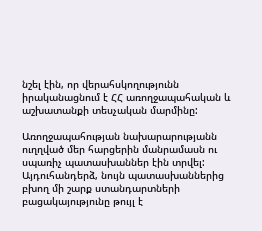նշել էին, որ վերահսկողությունն իրականացնում է ՀՀ առողջապահական և աշխատանքի տեսչական մարմինը:

Առողջապահության նախարարությանն ուղղված մեր հարցերին մանրամասն ու սպառիչ պատասխաններ էին տրվել: Այդուհանդերձ, նույն պատասխաններից բխող մի շարք ստանդարտների բացակայությունը թույլ է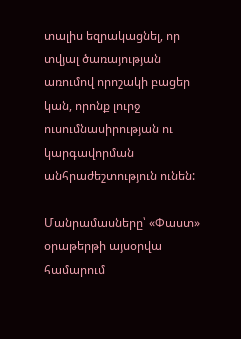տալիս եզրակացնել, որ տվյալ ծառայության առումով որոշակի բացեր կան, որոնք լուրջ ուսումնասիրության ու կարգավորման անհրաժեշտություն ունեն:

Մանրամասները՝ «Փաստ» օրաթերթի այսօրվա համարում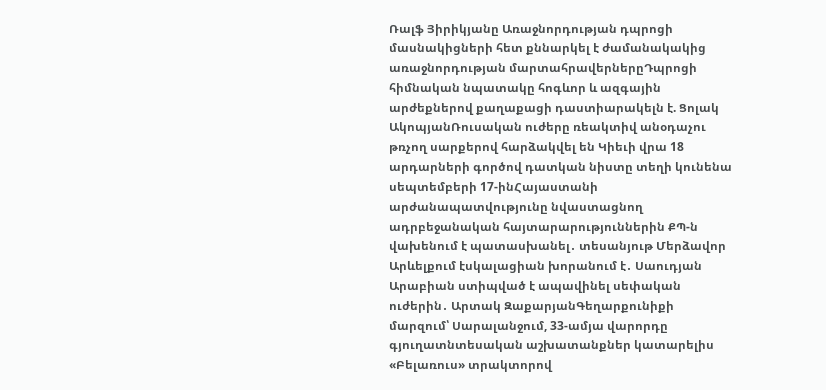Ռալֆ Յիրիկյանը Առաջնորդության դպրոցի մասնակիցների հետ քննարկել է ժամանակակից առաջնորդության մարտահրավերներըԴպրոցի հիմնական նպատակը հոգևոր և ազգային արժեքներով քաղաքացի դաստիարակելն է. Ցոլակ ԱկոպյանՌուսական ուժերը ռեակտիվ անօդաչու թռչող սարքերով հարձակվել են Կիեւի վրա 18 արդարների գործով դատկան նիստը տեղի կունենա սեպտեմբերի 17-ինՀայաստանի արժանապատվությունը նվաստացնող ադրբեջանական հայտարարություններին ՔՊ-ն վախենում է պատասխանել․ տեսանյութ Մերձավոր Արևելքում էսկալացիան խորանում է․ Սաուդյան Արաբիան ստիպված է ապավինել սեփական ուժերին․ Արտակ ԶաքարյանԳեղարքունիքի մարզում՝ Սարալանջում, 33-ամյա վարորդը գյուղատնտեսական աշխատանքներ կատարելիս «Բելառուս» տրակտորով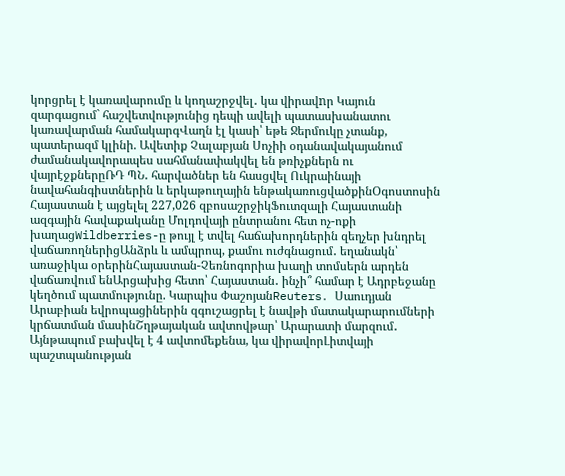կորցրել է կառավարումը և կողաշրջվել․ կա վիրավnր Կայուն զարգացում` հաշվետվությունից դեպի ավելի պատասխանատու կառավարման համակարգՎաղն էլ կասի՝ եթե Ջերմուկը չտանք, պատերազմ կլինի. Ավետիք Չալաբյան Սոչիի օդանավակայանում ժամանակավորապես սահմանափակվել են թռիչքներն ու վայրէջքներըՌԴ ՊՆ․ հարվածներ են հասցվել Ուկրաինայի նավահանգիստներին և երկաթուղային ենթակառուցվածքինՕգոստոսին Հայաստան է այցելել 227,026 զբոսաշրջիկՖուտզալի Հայաստանի ազգային հավաքականը Մոլդովայի ընտրանու հետ ոչ-ոքի խաղացWildberries-ը թույլ է տվել հաճախորդներին զեղչեր խնդրել վաճառողներիցԱնձրև և ամպրոպ, քամու ուժգնացում․ եղանակն՝ առաջիկա օրերինՀայաստան-Չեռնոգորիա խաղի տոմսերն արդեն վաճառվում ենԱրցախից հետո՝ Հայաստան․ ինչի՞ համար է Ադրբեջանը կեղծում պատմությունը. Կարպիս ՓաշոյանReuters․ Սաուդյան Արաբիան եվրոպացիներին զգուշացրել է նավթի մատակարարումների կրճատման մասինՇղթայական ավտովթար՝ Արարատի մարզում․ Այնթապում բախվել է 4 ավտոմեքենա, կա վիրավորԼիտվայի պաշտպանության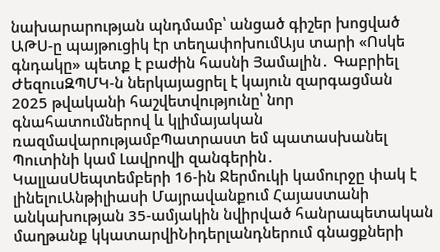նախարարության պնդմամբ՝ անցած գիշեր խոցված ԱԹՍ-ը պայթուցիկ էր տեղափոխումԱյս տարի «Ոսկե գնդակը» պետք է բաժին հասնի Յամալին․ Գաբրիել ԺեզուսԶՊՄԿ-ն ներկայացրել է կայուն զարգացման 2025 թվականի հաշվետվությունը՝ նոր գնահատումներով և կլիմայական ռազմավարությամբՊատրաստ եմ պատասխանել Պուտինի կամ Լավրովի զանգերին․ ԿալլասՍեպտեմբերի 16-ին Ջերմուկի կամուրջը փակ է լինելուԱնթիլիասի Մայրավանքում Հայաստանի անկախության 35-ամյակին նվիրված հանրապետական մաղթանք կկատարվիՆիդերլանդներում գնացքների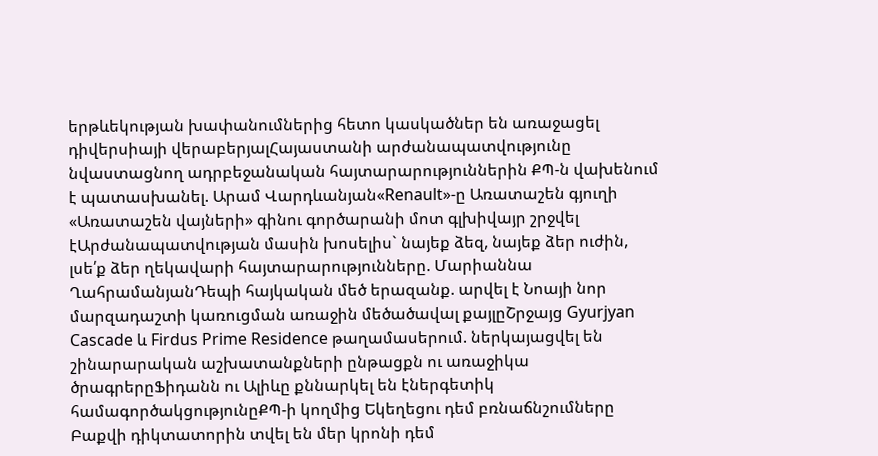երթևեկության խափանումներից հետո կասկածներ են առաջացել դիվերսիայի վերաբերյալՀայաստանի արժանապատվությունը նվաստացնող ադրբեջանական հայտարարություններին ՔՊ-ն վախենում է պատասխանել. Արամ Վարդևանյան«Renault»-ը Առատաշեն գյուղի «Առատաշեն վայների» գինու գործարանի մոտ գլխիվայր շրջվել էԱրժանապատվության մասին խոսելիս` նայեք ձեզ, նայեք ձեր ուժին, լսե՛ք ձեր ղեկավարի հայտարարությունները. Մարիաննա ՂահրամանյանԴեպի հայկական մեծ երազանք. արվել է Նոայի նոր մարզադաշտի կառուցման առաջին մեծածավալ քայլըՇրջայց Gyurjyan Cascade և Firdus Prime Residence թաղամասերում. ներկայացվել են շինարարական աշխատանքների ընթացքն ու առաջիկա ծրագրերըՖիդանն ու Ալիևը քննարկել են էներգետիկ համագործակցությունըՔՊ-ի կողմից Եկեղեցու դեմ բռնաճնշումները Բաքվի դիկտատորին տվել են մեր կրոնի դեմ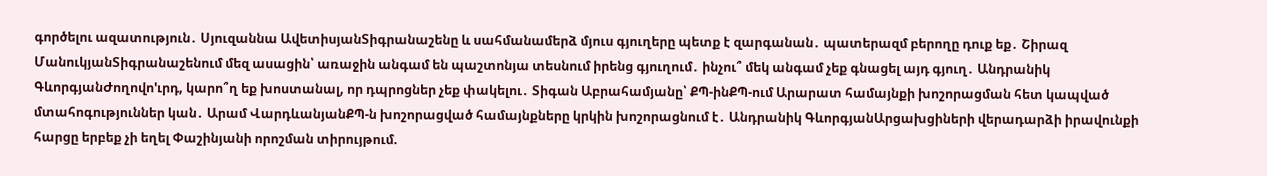գործելու ազատություն․ Սյուզաննա ԱվետիսյանՏիգրանաշենը և սահմանամերձ մյուս գյուղերը պետք է զարգանան․ պատերազմ բերողը դուք եք․ Շիրազ ՄանուկյանՏիգրանաշենում մեզ ասացին՝ առաջին անգամ են պաշտոնյա տեսնում իրենց գյուղում․ ինչու՞ մեկ անգամ չեք գնացել այդ գյուղ․ Անդրանիկ ԳևորգյանԺողովո'ւրդ, կարո՞ղ եք խոստանալ, որ դպրոցներ չեք փակելու․ Տիգան Աբրահամյանը՝ ՔՊ-ինՔՊ-ում Արարատ համայնքի խոշորացման հետ կապված մտահոգություններ կան․ Արամ ՎարդևանյանՔՊ-ն խոշորացված համայնքները կրկին խոշորացնում է․ Անդրանիկ ԳևորգյանԱրցախցիների վերադարձի իրավունքի հարցը երբեք չի եղել Փաշինյանի որոշման տիրույթում.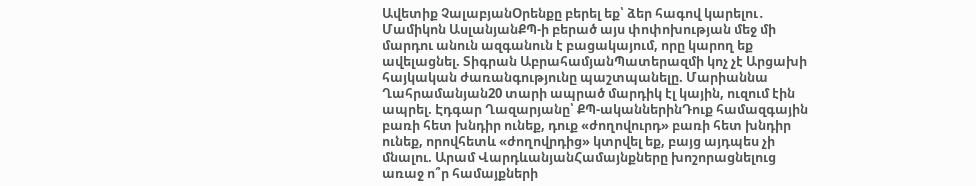Ավետիք ՉալաբյանՕրենքը բերել եք՝ ձեր հագով կարելու․ Մամիկոն ԱսլանյանՔՊ-ի բերած այս փոփոխության մեջ մի մարդու անուն ազգանուն է բացակայում, որը կարող եք ավելացնել. Տիգրան ԱբրահամյանՊատերազմի կոչ չէ Արցախի հայկական ժառանգությունը պաշտպանելը. Մարիաննա Ղահրամանյան20 տարի ապրած մարդիկ էլ կային, ուզում էին ապրել. Էդգար Ղազարյանը՝ ՔՊ-ականներինԴուք համազգային բառի հետ խնդիր ունեք, դուք «ժողովուրդ» բառի հետ խնդիր ունեք, որովհետև «ժողովրդից» կտրվել եք, բայց այդպես չի մնալու. Արամ ՎարդևանյանՀամայնքները խոշորացնելուց առաջ ո՞ր համայքների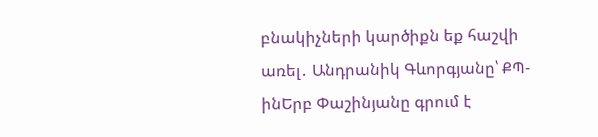բնակիչների կարծիքն եք հաշվի առել․ Անդրանիկ Գևորգյանը՝ ՔՊ-ինԵրբ Փաշինյանը գրում է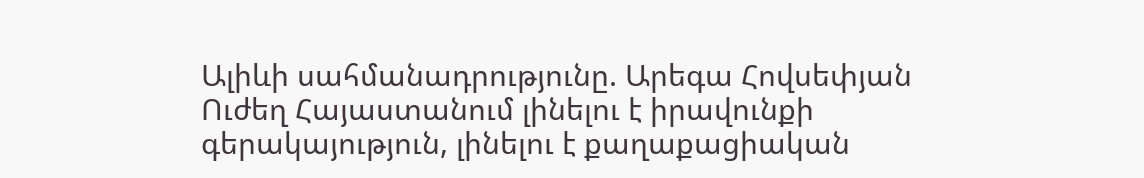Ալիևի սահմանադրությունը. Արեգա Հովսեփյան Ուժեղ Հայաստանում լինելու է իրավունքի գերակայություն, լինելու է քաղաքացիական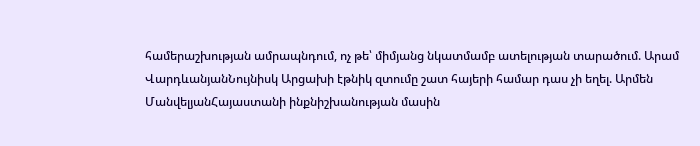համերաշխության ամրապնդում, ոչ թե՝ միմյանց նկատմամբ ատելության տարածում. Արամ ՎարդևանյանՆույնիսկ Արցախի էթնիկ զտումը շատ հայերի համար դաս չի եղել. Արմեն ՄանվելյանՀայաստանի ինքնիշխանության մասին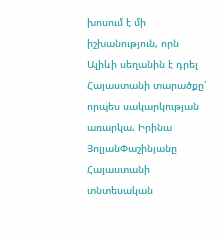խոսում է մի իշխանություն, որն Ալիևի սեղանին է դրել Հայաստանի տարածքը՝ որպես սակարկության առարկա. Իրինա ՅոլյանՓաշինյանը Հայաստանի տնտեսական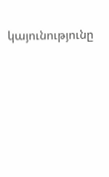կայունությունը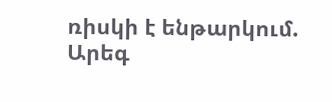ռիսկի է ենթարկում. Արեգ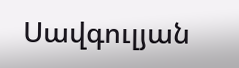Սավգուլյան